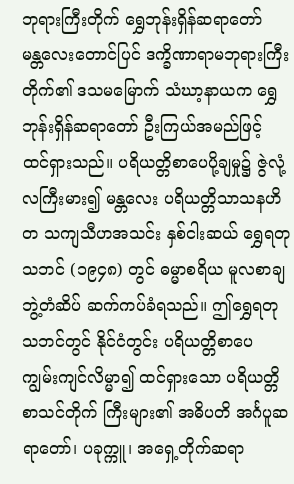ဘုရားကြီးတိုက် ရွှေဘုန်းရှိန်ဆရာတော်
မန္တလေးတောင်ပြင် ဒက္ခိဏာရာမဘုရားကြီးတိုက်၏ ဒသမမြောက် သံဃာ့နာယက ရွှေဘုန်းရှိန်ဆရာတော် ဦးကြယ်အမည်ဖြင့် ထင်ရှားသည်။ ပရိယတ္တိစာပေပို့ချမှု၌ ဇွဲလုံ့လကြီးမား၍ မန္တလေး ပရိယတ္တိသာသနဟိတ သကျသီဟအသင်း နှစ်ငါးဆယ် ရွှေရတုသဘင် (၁၉၄၈) တွင် ဓမ္မာစရိယ မူလစာချဘွဲ့တံဆိပ် ဆက်ကပ်ခံရသည်။ ဤရွှေရတုသဘင်တွင် နိုင်ငံတွင်း ပရိယတ္တိစာပေ ကျွမ်းကျင်လိမ္မာ၍ ထင်ရှားသော ပရိယတ္တိစာသင်တိုက် ကြီးများ၏ အဓိပတိ အင်္ဂပူဆရာတော်၊ ပခုက္ကူ၊ အရှေ့တိုက်ဆရာ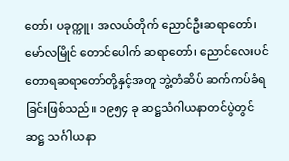တော်၊ ပခုက္ကူ၊ အလယ်တိုက် ညောင်ဦးဆရာတော်၊ မော်လမြိုင် တောင်ပေါက် ဆရာတော်၊ ညောင်လေးပင် တောရဆရာတော်တို့နှင့်အတူ ဘွဲ့တံဆိပ် ဆက်ကပ်ခံရခြင်းဖြစ်သည်။ ၁၉၅၄ ခု ဆဋ္ဌသံဂါယနာတင်ပွဲတွင် ဆဋ္ဌ သင်္ဂါယနာ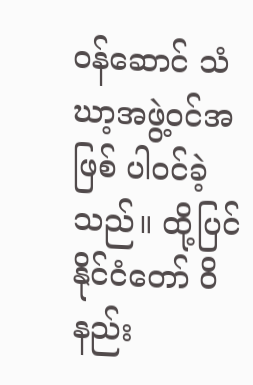ဝန်ဆောင် သံဃာ့အဖွဲ့ဝင်အဖြစ် ပါဝင်ခဲ့သည်။ ထို့ပြင် နိုင်ငံတော် ဝိနည်း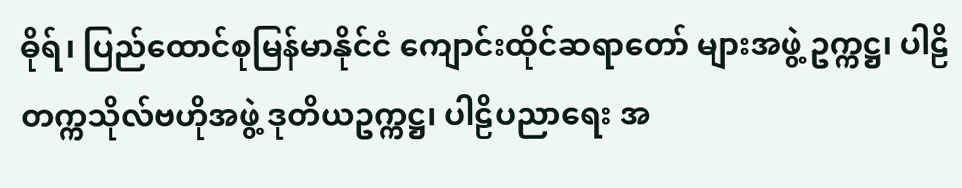ဓိုရ်၊ ပြည်ထောင်စုမြန်မာနိုင်ငံ ကျောင်းထိုင်ဆရာတော် များအဖွဲ့ ဥက္ကဋ္ဌ၊ ပါဠိတက္ကသိုလ်ဗဟိုအဖွဲ့ ဒုတိယဥက္ကဋ္ဌ၊ ပါဠိပညာရေး အ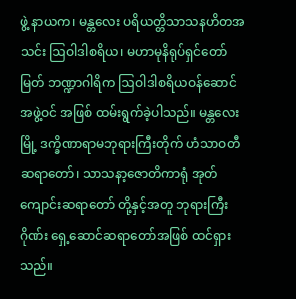ဖွဲ့ နာယက၊ မန္တလေး ပရိယတ္တိသာသနဟိတအသင်း ဩဝါဒါစရိယ၊ မဟာမုနိရုပ်ရှင်တော်မြတ် ဘဏ္ဍာဂါရိက ဩဝါဒါစရိယဝန်ဆောင်အဖွဲ့ဝင် အဖြစ် ထမ်းရွက်ခဲ့ပါသည်။ မန္တလေးမြို့ ဒက္ခိဏာရာမဘုရားကြီးတိုက် ဟံသာဝတီဆရာတော်၊ သာသနာ့ဇောတိကာရုံ အုတ်ကျောင်းဆရာတော် တို့နှင့်အတူ ဘုရားကြီးဂိုဏ်း ရှေ့ဆောင်ဆရာတော်အဖြစ် ထင်ရှားသည်။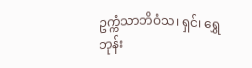ဥက္ကံသာဘိဝံသ၊ ရှင်၊ ရွှေဘုန်း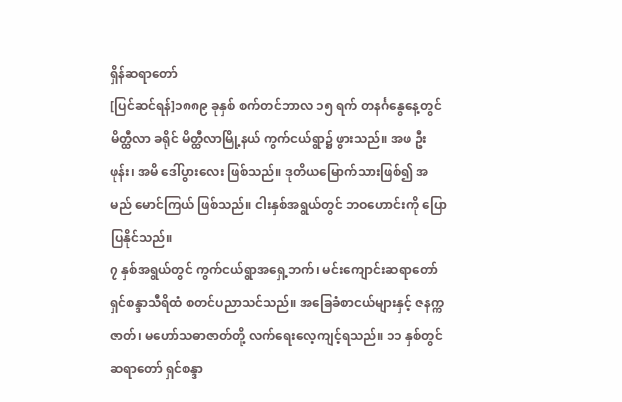ရှိန်ဆရာတော်
[ပြင်ဆင်ရန်]၁၈၈၉ ခုနှစ် စက်တင်ဘာလ ၁၅ ရက် တနင်္ဂနွေနေ့တွင် မိတ္ထီလာ ခရိုင် မိတ္ထီလာမြို့နယ် ကွက်ငယ်ရွာ၌ ဖွားသည်။ အဖ ဦးဖုန်း၊ အမိ ဒေါ်ပွားလေး ဖြစ်သည်။ ဒုတိယမြောက်သားဖြစ်၍ အမည် မောင်ကြယ် ဖြစ်သည်။ ငါးနှစ်အရွယ်တွင် ဘဝဟောင်းကို ပြောပြနိုင်သည်။
၇ နှစ်အရွယ်တွင် ကွက်ငယ်ရွာအရှေ့ဘက်၊ မင်းကျောင်းဆရာတော် ရှင်စန္ဒာသီရိထံ စတင်ပညာသင်သည်။ အခြေခံစာငယ်များနှင့် ဇနက္ကဇာတ်၊ မဟော်သဓာဇာတ်တို့ လက်ရေးလေ့ကျင့်ရသည်။ ၁၁ နှစ်တွင် ဆရာတော် ရှင်စန္ဒာ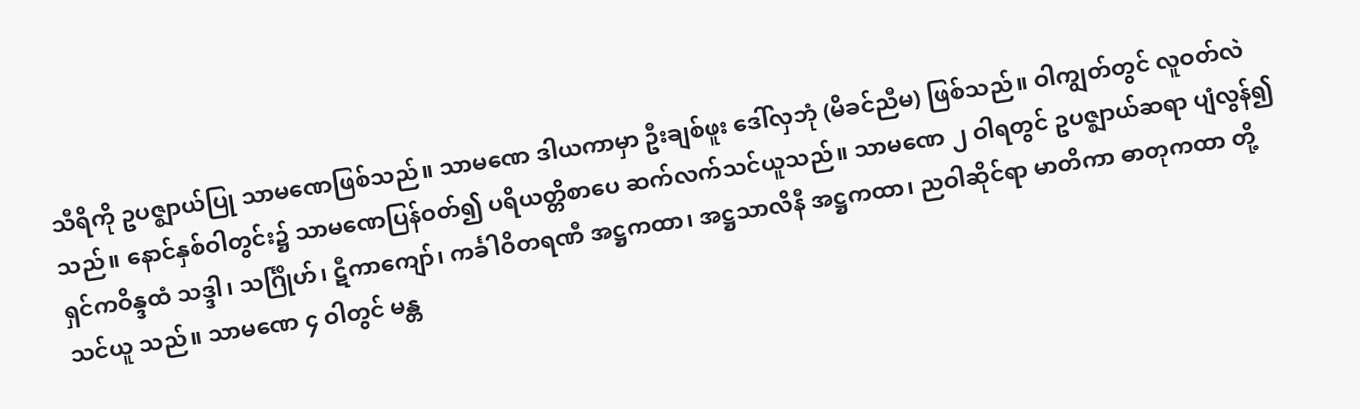သီရိကို ဥပဇ္ဈာယ်ပြု သာမဏေဖြစ်သည်။ သာမဏေ ဒါယကာမှာ ဦးချစ်ဖူး ဒေါ်လှဘုံ (မိခင်ညီမ) ဖြစ်သည်။ ဝါကျွတ်တွင် လူဝတ်လဲသည်။ နောင်နှစ်ဝါတွင်း၌ သာမဏေပြန်ဝတ်၍ ပရိယတ္တိစာပေ ဆက်လက်သင်ယူသည်။ သာမဏေ ၂ ဝါရတွင် ဥပဇ္ဈာယ်ဆရာ ပျံလွန်၍ ရှင်ကဝိန္ဒထံ သဒ္ဒါ၊ သင်္ဂြိုဟ်၊ ဋီကာကျော်၊ ကင်္ခါဝိတရဏီ အဋ္ဌကထာ၊ အဋ္ဌသာလိနီ အဋ္ဌကထာ၊ ညဝါဆိုင်ရာ မာတိကာ ဓာတုကထာ တို့ သင်ယူ သည်။ သာမဏေ ၄ ဝါတွင် မန္တ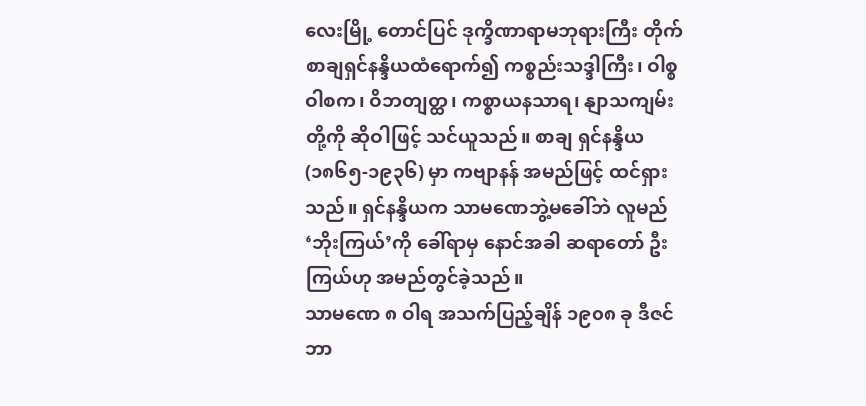လေးမြို့ တောင်ပြင် ဒုက္ခိဏာရာမဘုရားကြီး တိုက် စာချရှင်နန္ဒိယထံရောက်၍ ကစ္စည်းသဒ္ဒါကြီး၊ ဝါစ္စဝါစက၊ ဝိဘတျတ္ထ၊ ကစ္စာယနသာရ၊ နျာသကျမ်းတို့ကို ဆိုဝါဖြင့် သင်ယူသည်။ စာချ ရှင်နန္ဒိယ (၁၈၆၅-၁၉၃၆) မှာ ကဗျာနန် အမည်ဖြင့် ထင်ရှားသည်။ ရှင်နန္ဒိယက သာမဏေဘွဲ့မခေါ်ဘဲ လူမည် ‘ဘိုးကြယ်’ကို ခေါ်ရာမှ နောင်အခါ ဆရာတော် ဦးကြယ်ဟု အမည်တွင်ခဲ့သည်။
သာမဏေ ၈ ဝါရ အသက်ပြည့်ချိန် ၁၉၀၈ ခု ဒီဇင်ဘာ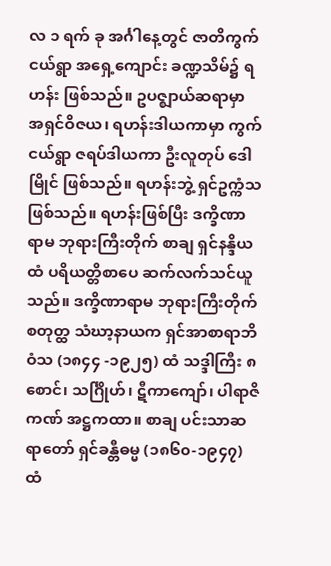လ ၁ ရက် ခု အင်္ဂါနေ့တွင် ဇာတိကွက်ငယ်ရွာ အရှေ့ကျောင်း ခဏ္ဍသိမ်၌ ရဟန်း ဖြစ်သည်။ ဥပဇ္ဈာယ်ဆရာမှာ အရှင်ဝိဇယ၊ ရဟန်းဒါယကာမှာ ကွက်ငယ်ရွာ ဇရပ်ဒါယကာ ဦးလူတုပ် ဒေါမြိုင် ဖြစ်သည်။ ရဟန်းဘွဲ့ ရှင်ဥက္ကံသ ဖြစ်သည်။ ရဟန်းဖြစ်ပြီး ဒက္ခိဏာရာမ ဘုရားကြီးတိုက် စာချ ရှင်နန္ဒိယထံ ပရိယတ္တိစာပေ ဆက်လက်သင်ယူသည်။ ဒက္ခိဏာရာမ ဘုရားကြီးတိုက် စတုတ္ထ သံဃာ့နာယက ရှင်အာစာရာဘိဝံသ (၁၈၄၄ -၁၉၂၅) ထံ သဒ္ဒါကြီး ၈ စောင်၊ သင်္ဂြိုဟ်၊ ဋီကာကျော်၊ ပါရာဇိကဏ် အဋ္ဌကထာ။ စာချ ပင်းသာဆရာတော် ရှင်ခန္တီဓမ္မ (၁၈၆၀-၁၉၄၇) ထံ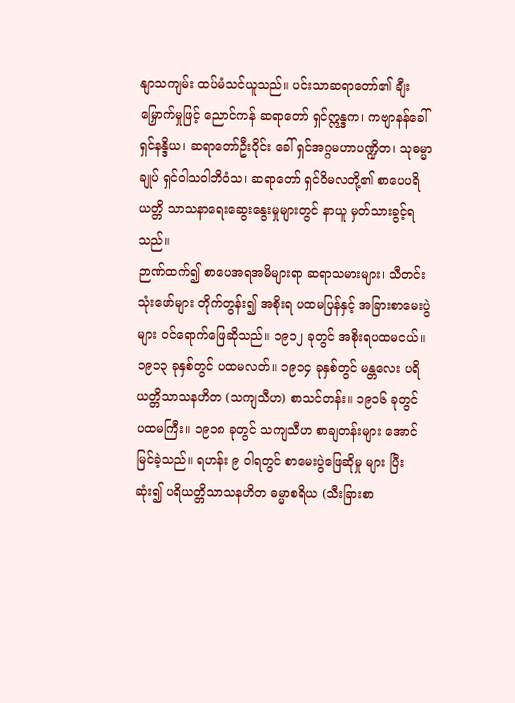နျာသကျမ်း ထပ်မံသင်ယူသည်။ ပင်းသာဆရာတော်၏ ချီးမြှောက်မှုဖြင့် ညောင်ကန် ဆရာတော် ရှင်ဣန္ဒက၊ ကဗျာနန်ခေါ် ရှင်နန္ဒိယ၊ ဆရာတော်ဦးဝိုင်း ခေါ် ရှင်အဂ္ဂမဟာပဏ္ဍိတ၊ သုဓမ္မာချုပ် ရှင်ဝါသဝါဘိဝံသ၊ ဆရာတော် ရှင်ဝိမလတို့၏ စာပေပရိယတ္တိ သာသနာရေးဆွေးနွေးမှုများတွင် နာယူ မှတ်သားခွင့်ရသည်။
ဉာဏ်ထက်၍ စာပေအရအမိများရာ ဆရာသမားများ၊ သီတင်း သုံးဖော်များ တိုက်တွန်း၍ အစိုးရ ပထမပြန်နှင့် အခြားစာမေးပွဲများ ဝင်ရောက်ဖြေဆိုသည်။ ၁၉၁၂ ခုတွင် အစိုးရပထမငယ်။ ၁၉၁၃ ခုနှစ်တွင် ပထမလတ်။ ၁၉၁၄ ခုနှစ်တွင် မန္တလေး ပရိယတ္တိသာသနဟိတ (သကျသီဟ) စာသင်တန်း။ ၁၉၁၆ ခုတွင် ပထမကြီး။ ၁၉၁၈ ခုတွင် သကျသီဟ စာချတန်းများ အောင်မြင်ခဲ့သည်။ ရဟန်း ၉ ဝါရတွင် စာမေးပွဲဖြေဆိုမှု များ ပြီးဆုံး၍ ပရိယတ္တိသာသနဟိတ ဓမ္မာစရိယ (သီးခြားစာ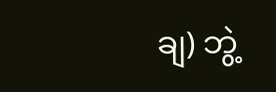ချ) ဘွဲ့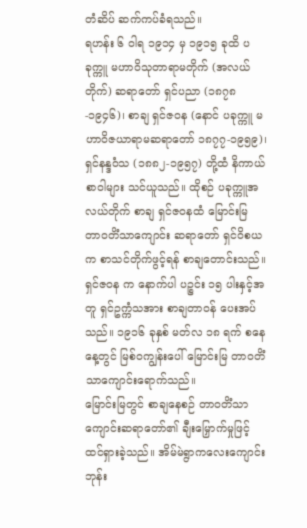တံဆိပ် ဆက်ကပ်ခံရသည်။
ရဟန်း ၆ ဝါရ ၁၉၁၄ မှ ၁၉၁၅ ခုထိ ပခုက္ကူ မဟာဝိသုတာရာမတိုက် (အလယ်တိုက်) ဆရာတော် ရှင်ပညာ (၁၈၇၈-၁၉၄၆)၊ စာချ ရှင်ဇဝန (နောင် ပခုက္ကူ မဟာဝိဇယာရာမဆရာတော် ၁၈၇၇-၁၉၅၉)၊ ရှင်နန္ဒဝံသ (၁၈၈၂-၁၉၅၇) တို့ထံ နိကာယ်စာဝါများ သင်ယူသည်။ ထိုစဉ် ပခုက္ကူအလယ်တိုက် စာချ ရှင်ဇဝနထံ မြောင်းမြ တာဝတိံသာကျောင်း ဆရာတော် ရှင်ဝိစယ က စာသင်တိုက်ဖွင့်ရန် စာချတောင်းသည်။ ရှင်ဇဝန က နောက်ပါ ပဉ္စင်း ၁၅ ပါးနှင့်အတူ ရှင်ဥက္ကံသအား စာချတာဝန် ပေးအပ် သည်။ ၁၉၁၆ ခုနှစ် မတ်လ ၁၈ ရက် စနေနေ့တွင် မြစ်ဝကျွန်းပေါ် မြောင်းမြ တာဝတိံသာကျောင်းရောက်သည်။
မြောင်းမြတွင် စာချနေစဉ် တာဝတိံသာကျောင်းဆရာတော်၏ ချီးမြှောက်မှုဖြင့် ထင်ရှားခဲ့သည်။ အိမ်မဲရွာကလေးကျောင်းဘုန်း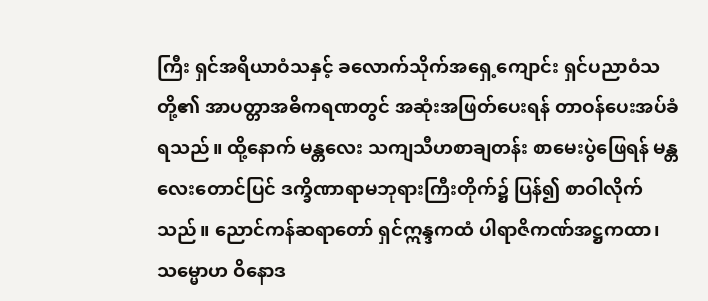ကြီး ရှင်အရိယာဝံသနှင့် ခလောက်သိုက်အရှေ့ကျောင်း ရှင်ပညာဝံသတို့၏ အာပတ္တာအဓိကရဏတွင် အဆုံးအဖြတ်ပေးရန် တာဝန်ပေးအပ်ခံရသည်။ ထို့နောက် မန္တလေး သကျသီဟစာချတန်း စာမေးပွဲဖြေရန် မန္တလေးတောင်ပြင် ဒက္ခိဏာရာမဘုရားကြီးတိုက်၌ ပြန်၍ စာဝါလိုက်သည်။ ညောင်ကန်ဆရာတော် ရှင်ဣန္ဒကထံ ပါရာဇိကဏ်အဋ္ဌကထာ၊ သမ္မောဟ ဝိနောဒ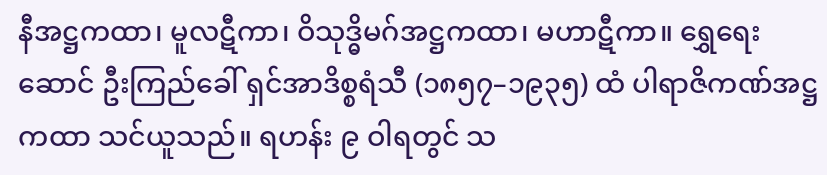နီအဋ္ဌကထာ၊ မူလဋီကာ၊ ဝိသုဒ္ဓိမဂ်အဋ္ဌကထာ၊ မဟာဋီကာ။ ရွှေရေးဆောင် ဦးကြည်ခေါ် ရှင်အာဒိစ္စရံသီ (၁၈၅၇–၁၉၃၅) ထံ ပါရာဇိကဏ်အဋ္ဌကထာ သင်ယူသည်။ ရဟန်း ၉ ဝါရတွင် သ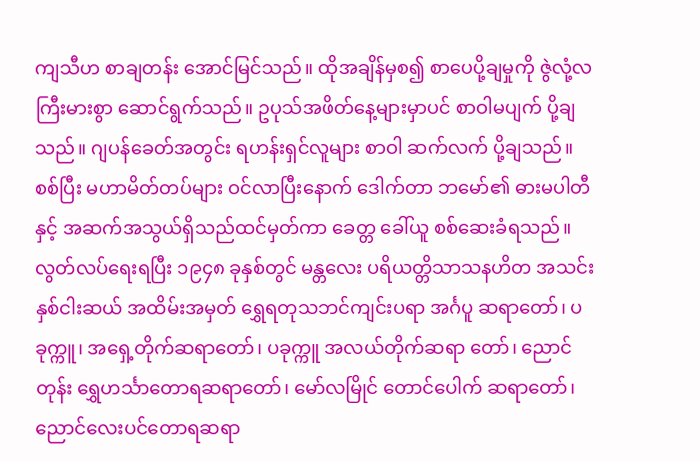ကျသီဟ စာချတန်း အောင်မြင်သည်။ ထိုအချိန်မှစ၍ စာပေပို့ချမှုကို ဇွဲလုံ့လ ကြီးမားစွာ ဆောင်ရွက်သည်။ ဥပုသ်အဖိတ်နေ့များမှာပင် စာဝါမပျက် ပို့ချသည်။ ဂျပန်ခေတ်အတွင်း ရဟန်းရှင်လူများ စာဝါ ဆက်လက် ပို့ချသည်။ စစ်ပြီး မဟာမိတ်တပ်များ ဝင်လာပြီးနောက် ဒေါက်တာ ဘမော်၏ ဓားမပါတီနှင့် အဆက်အသွယ်ရှိသည်ထင်မှတ်ကာ ခေတ္တ ခေါ်ယူ စစ်ဆေးခံရသည်။
လွတ်လပ်ရေးရပြီး ၁၉၄၈ ခုနှစ်တွင် မန္တလေး ပရိယတ္တိသာသနဟိတ အသင်း နှစ်ငါးဆယ် အထိမ်းအမှတ် ရွှေရတုသဘင်ကျင်းပရာ အင်္ဂပူ ဆရာတော်၊ ပခုက္ကူ၊ အရှေ့တိုက်ဆရာတော်၊ ပခုက္ကူ အလယ်တိုက်ဆရာ တော်၊ ညောင်တုန်း ရွှေဟင်္သာတောရဆရာတော်၊ မော်လမြိုင် တောင်ပေါက် ဆရာတော်၊ ညောင်လေးပင်တောရဆရာ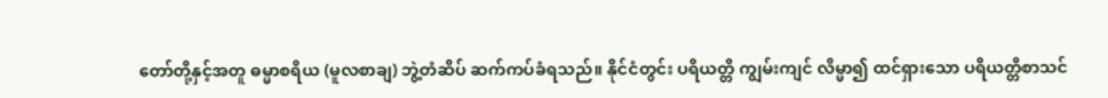တော်တို့နှင့်အတူ ဓမ္မာစရိယ (မူလစာချ) ဘွဲ့တံဆိပ် ဆက်ကပ်ခံရသည်။ နိုင်ငံတွင်း ပရိယတ္တိ ကျွမ်းကျင် လိမ္မာ၍ ထင်ရှားသော ပရိယတ္တိစာသင်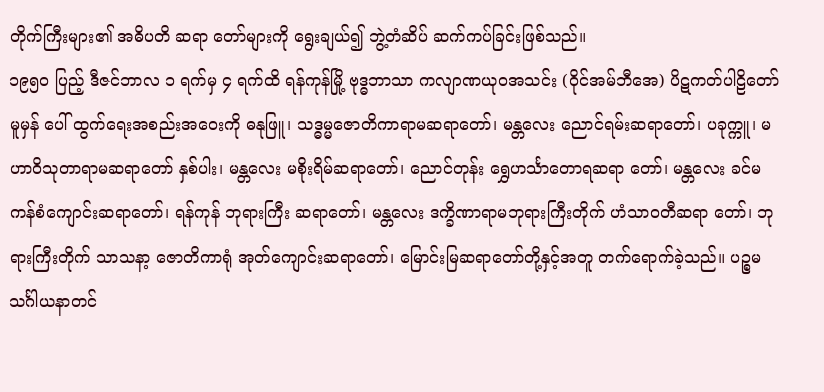တိုက်ကြီးများ၏ အဓိပတိ ဆရာ တော်များကို ရွေးချယ်၍ ဘွဲ့တံဆိပ် ဆက်ကပ်ခြင်းဖြစ်သည်။
၁၉၅၀ ပြည့် ဒီဇင်ဘာလ ၁ ရက်မှ ၄ ရက်ထိ ရန်ကုန်မြို့ ဗုဒ္ဓဘာသာ ကလျာဏယုဝအသင်း (ဝိုင်အမ်ဘီအေ) ပိဋကတ်ပါဠိတော်မူမှန် ပေါ် ထွက်ရေးအစည်းအဝေးကို ဓနုဖြူ၊ သဒ္ဓမ္မဇောတိကာရာမဆရာတော်၊ မန္တလေး ညောင်ရမ်းဆရာတော်၊ ပခုက္ကူ၊ မဟာဝိသုတာရာမဆရာတော် နှစ်ပါး၊ မန္တလေး မစိုးရိမ်ဆရာတော်၊ ညောင်တုန်း ရွှေဟင်္သာတောရဆရာ တော်၊ မန္တလေး ခင်မကန်စံကျောင်းဆရာတော်၊ ရန်ကုန် ဘုရားကြီး ဆရာတော်၊ မန္တလေး ဒက္ခိဏာရာမဘုရားကြီးတိုက် ဟံသာဝတီဆရာ တော်၊ ဘုရားကြီးတိုက် သာသနာ့ ဇောတိကာရုံ အုတ်ကျောင်းဆရာတော်၊ မြောင်းမြဆရာတော်တို့နှင့်အတူ တက်ရောက်ခဲ့သည်။ ပဉ္စမသင်္ဂါယနာတင်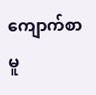ကျောက်စာမူ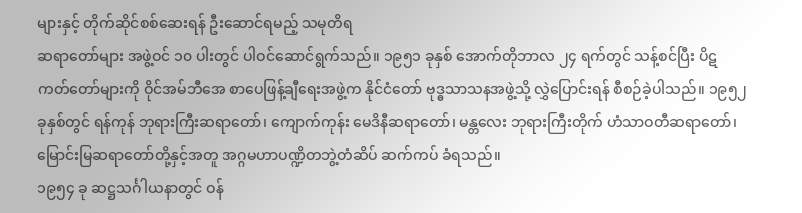များနှင့် တိုက်ဆိုင်စစ်ဆေးရန် ဦးဆောင်ရမည့် သမုတိရ
ဆရာတော်များ အဖွဲ့ဝင် ၁၀ ပါးတွင် ပါဝင်ဆောင်ရွက်သည်။ ၁၉၅၁ ခုနှစ် အောက်တိုဘာလ ၂၄ ရက်တွင် သန့်စင်ပြီး ပိဋကတ်တော်များကို ဝိုင်အမ်ဘီအေ စာပေဖြန့်ချီရေးအဖွဲ့က နိုင်ငံတော် ဗုဒ္ဓသာသနအဖွဲ့သို့ လွှဲပြောင်းရန် စီစဉ်ခဲ့ပါသည်။ ၁၉၅၂ ခုနှစ်တွင် ရန်ကုန် ဘုရားကြီးဆရာတော်၊ ကျောက်ကုန်း မေဒိနီဆရာတော်၊ မန္တလေး ဘုရားကြီးတိုက် ဟံသာဝတီဆရာတော်၊ မြောင်းမြဆရာတော်တို့နှင့်အတူ အဂ္ဂမဟာပဏ္ဍိတဘွဲ့တံဆိပ် ဆက်ကပ် ခံရသည်။
၁၉၅၄ ခု ဆဋ္ဌသင်္ဂါယနာတွင် ဝန်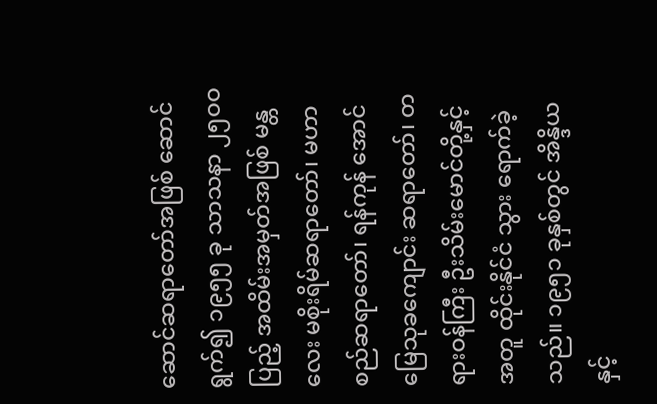ဆောင်ဆရာတော်အဖြစ် ဆောင် ရွက်၍ ၁၉၅၅ ခု သာသနာ ၂၅ဝဝ ပြည့် အထိမ်းအမှတ်အဖြစ် မန္တလေး မစိုးရိမ်ဆရာတော်၊ မဟာစည်ဆရာတော်၊ ရန်ကုန် အောင်မြေသုခကျောင်း ဆရာတော်၊ တရားဝန်ကြီး ဦးသိမ်းမောင်တို့နှင့်အတူ ထိုင်းနိုင်ငံ သွား ရောက်ခဲ့သည်။ ၁၉၅၁ ခုနှစ်တွင် အိန္ဒိယနှင့်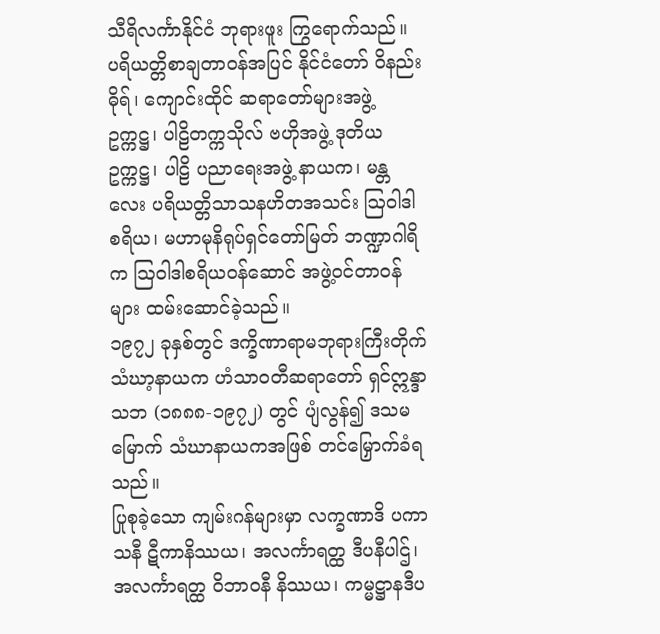သီရိလင်္ကာနိုင်ငံ ဘုရားဖူး ကြွရောက်သည်။
ပရိယတ္တိစာချတာဝန်အပြင် နိုင်ငံတော် ဝိနည်းဓိုရ်၊ ကျောင်းထိုင် ဆရာတော်များအဖွဲ့ ဥက္ကဋ္ဌ၊ ပါဠိတက္ကသိုလ် ဗဟိုအဖွဲ့ ဒုတိယဥက္ကဋ္ဌ၊ ပါဠိ ပညာရေးအဖွဲ့ နာယက၊ မန္တလေး ပရိယတ္တိသာသနဟိတအသင်း ဩဝါဒါ စရိယ၊ မဟာမုနိရုပ်ရှင်တော်မြတ် ဘဏ္ဍာဂါရိက ဩဝါဒါစရိယဝန်ဆောင် အဖွဲ့ဝင်တာဝန်များ ထမ်းဆောင်ခဲ့သည်။
၁၉၇၂ ခုနှစ်တွင် ဒက္ခိဏာရာမဘုရားကြီးတိုက် သံဃာ့နာယက ဟံသာဝတီဆရာတော် ရှင်ဣန္ဒာသဘ (၁၈၈၈-၁၉၇၂) တွင် ပျံလွန်၍ ဒသမမြောက် သံဃာနာယကအဖြစ် တင်မြှောက်ခံရသည်။
ပြုစုခဲ့သော ကျမ်းဂန်များမှာ လက္ခဏာဒိ ပကာသနီ ဋီကာနိဿယ၊ အလင်္ကာရတ္ထ ဒီပနီပါဌ်၊ အလင်္ကာရတ္ထ ဝိဘာဝနီ နိဿယ၊ ကမ္မဋ္ဌာနဒီပ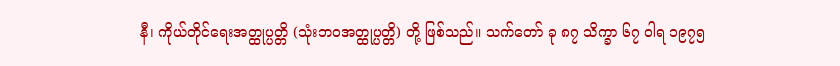နီ၊ ကိုယ်တိုင်ရေးအတ္ထုပ္ပတ္တိ (သုံးဘဝအတ္ထုပ္ပတ္တိ) တို့ ဖြစ်သည်။ သက်တော် ခု ၈၇ သိက္ခာ ၆၇ ဝါရ ၁၉၇၅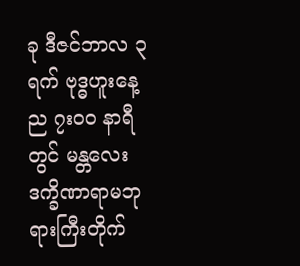ခု ဒီဇင်ဘာလ ၃ ရက် ဗုဒ္ဓဟူးနေ့ ည ၇းဝဝ နာရီတွင် မန္တလေး ဒက္ခိဏာရာမဘုရားကြီးတိုက်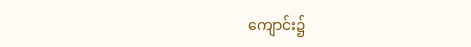ကျောင်း၌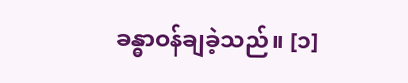ခန္ဓာဝန်ချခဲ့သည်။ [၁]